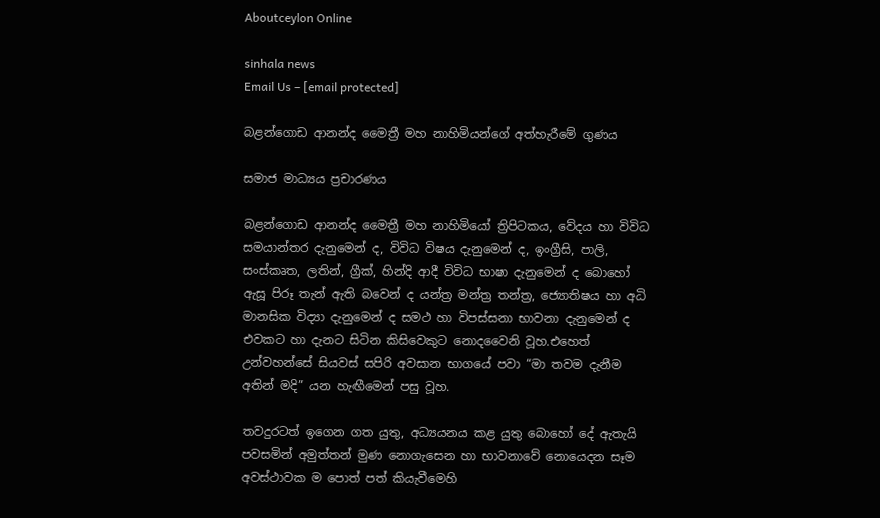Aboutceylon Online

sinhala news
Email Us – [email protected]

බළන්ගොඩ ආනන්ද මෛත්‍රී මහ නාහිමියන්ගේ අත්හැරීමේ ගුණය

සමාජ මාධ්‍යය ප්‍රචාරණය

බළන්ගොඩ ආනන්ද මෛත්‍රී මහ නාහිමියෝ ත්‍රිපිටකය, වේදය හා විවිධ සමයාන්තර දැනුමෙන් ද, විවිධ විෂය දැනුමෙන් ද, ඉංග්‍රීසි, පාලි, සංස්කෘත, ලතින්, ග්‍රීක්, හින්දි ආදී විවිධ භාෂා දැනුමෙන් ද බොහෝ ඇසූ පිරූ තැන් ඇති බවෙන් ද යන්ත්‍ර මන්ත්‍ර තන්ත්‍ර, ජ්‍යොතිෂය හා අධි මානසික විද්‍යා දැනුමෙන් ද සමථ හා විපස්සනා භාවනා දැනුමෙන් ද එවකට හා දැනට සිටින කිසිවෙකුට නොදවෛනි වූහ.එහෙත් උන්වහන්සේ සියවස් සපිරි අවසාන භාගයේ පවා “මා තවම දැනීම අතින් මදි” යන හැඟීමෙන් පසු වූහ.

තවදුරටත් ඉගෙන ගත යුතු, අධ්‍යයනය කළ යුතු බොහෝ දේ ඇතැයි පවසමින් අමුත්තන් මුණ නොගැසෙන හා භාවනාවේ නොයෙදන සෑම අවස්ථාවක ම ‍පොත් පත් කියැවීමෙහි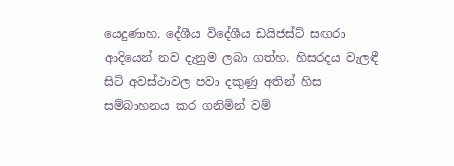යෙදුණාහ. දේශීය විදේශීය ඩයිජස්ට් සඟරා ආදියෙන් නව දැනුම ලබා ගත්හ. හිසරදය වැලඳී සිටි අවස්ථාවල පවා දකුණු අතින් හිස සම්බාහනය කර ගනිමින් වම්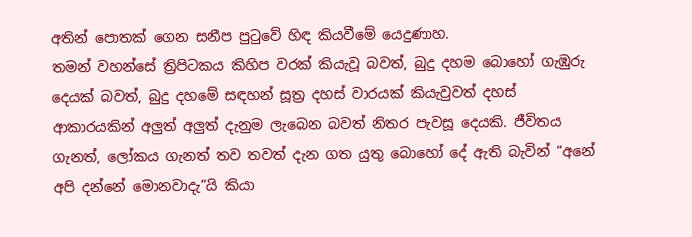අතින් ‍පොතක් ගෙන සනීප පුටුවේ හිඳ කියවීමේ යෙදුණාහ.
තමන් වහන්සේ ත්‍රිපිටකය කිහිප වරක් කියැවූ බවත්, බුදු දහම බොහෝ ගැඹුරු දෙයක් බවත්, බුදු දහමේ සඳහන් සූත්‍ර දහස් වාරයක් කියැවුවත් දහස් ආකාරයකින් අලුත් අලුත් දැනුම ලැබෙන බවත් නිතර පැවසූ දෙයකි. ජීවිතය ගැනත්, ලෝකය ගැනත් තව තවත් දැන ගත යුතු බොහෝ දේ ඇති බැවින් “අනේ අපි දන්නේ මොනවාදැ”යි කියා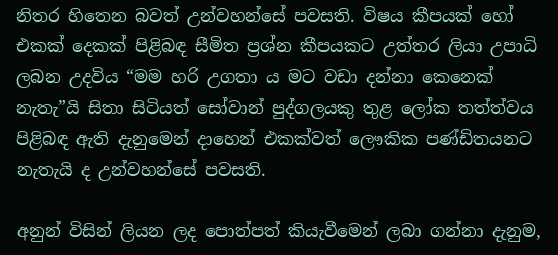නිතර හිතෙන බවත් උන්වහන්සේ පවසති. විෂය කීපයක් හෝ එකක් දෙකක් පිළිබඳ සීමිත ප්‍රශ්න කීපයකට උත්තර ලියා උපාධි ලබන උදවිය “මම හරි උගතා ය මට වඩා දන්නා කෙනෙක් නැතැ”යි සිතා සිටියත් සෝවාන් පුද්ගලයකු තුළ ලෝක තත්ත්වය පිළිබඳ ඇති දැනුමෙන් දාහෙන් එකක්වත් ලෞකික පණ්ඩිතයනට නැතැයි ද උන්වහන්සේ පවසති.

අනුන් විසින් ලියන ලද ‍පොත්පත් කියැවීමෙන් ලබා ගන්නා දැනුම,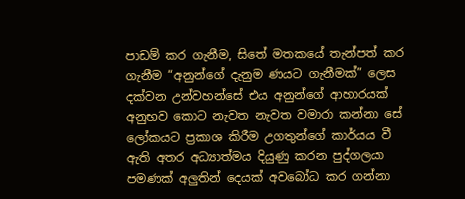පාඩම් කර ගැනීම, සිතේ මතකයේ තැන්පත් කර ගැනීම “අනුන්ගේ දැනුම ණයට ගැනීමක්” ලෙස දක්වන උන්වහන්සේ එය අනුන්ගේ ආහාරයක් අනුභව කොට නැවත නැවත වමාරා කන්නා සේ ලෝකයට ප්‍රකාශ කිරීම උගතුන්ගේ කාර්යය වී ඇති අතර අධ්‍යාත්මය දියුණු කරන පුද්ගලයා පමණක් අලුතින් දෙයක් අවබෝධ කර ගන්නා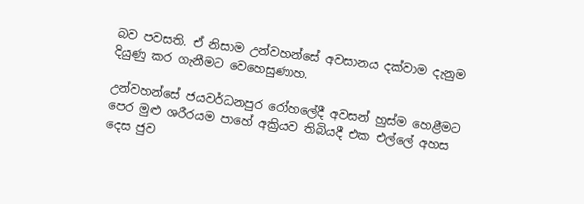බව පවසති. ඒ නිසාම උන්වහන්සේ අවසානය දක්වාම දැනුම දියුණු කර ගැනීමට වෙහෙසුණාහ.

උන්වහන්සේ ජයවර්ධනපුර රෝහ‍ලේදී අවසන් හුස්ම හෙළීමට පෙර මුළු ශරීරයම පාහේ අක්‍රියව තිබියදී එක එල්‍ලේ අහස දෙස ජුව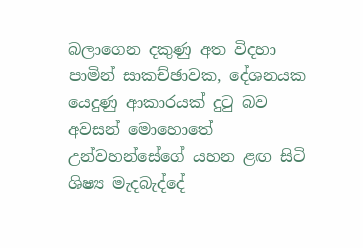බලාගෙන දකුණු අත විදහා පාමින් සාකච්ඡාවක, දේශනයක යෙදුණු ආකාරයක් දුටු බව අවසන් මොහොතේ උන්වහන්සේගේ යහන ළඟ සිටි ශිෂ්‍ය මැදබැද්දේ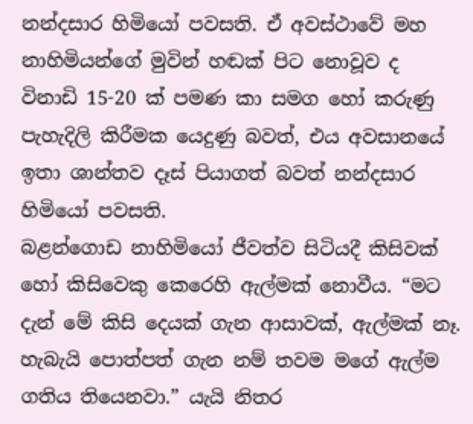නන්දසාර හිමියෝ පවසති. ඒ අවස්ථාවේ මහ නාහිමියන්ගේ මුවින් හඬක් පිට නොවූව ද විනාඩි 15-20 ක් පමණ කා සමග හෝ කරුණු පැහැදිලි කිරීමක යෙදුණු බවත්, එය අවසානයේ ඉතා ශාන්තව දෑස් පියාගත් බවත් නන්දසාර හිමියෝ පවසති.
බළන්ගොඩ නාහිමියෝ ජීවත්ව සිටියදී කිසිවක් හෝ කිසිවෙකු කෙරෙහි ඇල්මක් නොවීය. “මට දැන් මේ කිසි දෙයක් ගැන ආසාවක්, ඇල්මක් නෑ. හැබැයි ‍පොත්පත් ගැන නම් තවම මගේ ඇල්ම ගතිය තියෙනවා.” යැයි නිතර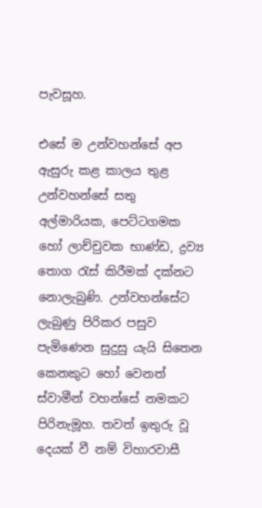පැවසූහ.

එසේ ම උන්වහන්සේ අප ඇසුරු කළ කාලය තුළ උන්වහන්සේ සතු අල්මාරියක, පෙට්ටගමක හෝ ලාච්චුවක භාණ්ඩ, ද්‍රව්‍ය තොග රැස් කිරීමක් දක්නට නොලැබුණි. උන්වහන්සේට ලැබුණු පිරිකර පසුව පැමිණෙන සුදුසු යැයි සිතෙන කෙනකුට හෝ වෙනත් ස්වාමීන් වහන්සේ නමකට පිරිනැමූහ. තවත් ඉතුරු වූ දෙයක් වී නම් විහාරවාසී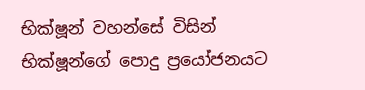භික්ෂූන් වහන්සේ විසින් භික්ෂූන්ගේ ‍පොදු ප්‍රයෝජනයට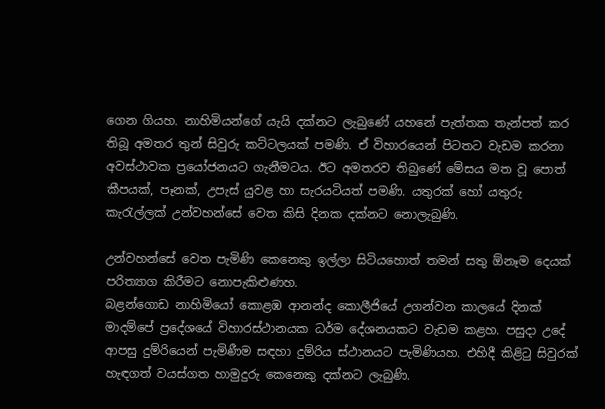ගෙන ගියහ. නාහිමියන්ගේ යැයි දක්නට ලැබුණේ යහනේ පැත්තක තැන්පත් කර තිබූ අමතර තුන් සිවුරු කට්ටලයක් පමණි. ඒ විහාරයෙන් පිටතට වැඩම කරනා අවස්ථාවක ප්‍රයෝජනයට ගැනීමටය. ඊට අමතරව තිබුණේ මේසය මත වූ ‍පොත් කීපයක්, පෑනක්, උපැස් යුවළ හා සැරයටියත් පමණි. යතුරක් හෝ යතුරු කැරැල්ලක් උන්වහන්සේ වෙත කිසි දිනක දක්නට නොලැබුණි.

උන්වහන්සේ වෙත පැමිණි කෙනෙකු ඉල්ලා සිටියහොත් තමන් සතු ඕනෑම දෙයක් පරිත්‍යාග කිරීමට නොපැකිළුණහ.
බළන්ගොඩ නාහිමියෝ කොළඹ ආනන්ද කොලීජියේ උගන්වන කාලයේ දිනක් මාදම්පේ ප්‍රදේශයේ විහාරස්ථානයක ධර්ම දේශනයකට වැඩම කළහ. පසුදා උදේ ආපසු දුම්රියෙන් පැමිණීම සඳහා දුම්රිය ස්ථානයට පැමිණියහ. එහිදී කිළිටු සිවුරක් හැඳගත් වයස්ගත හාමුදුරු කෙනෙකු දක්නට ලැබුණි.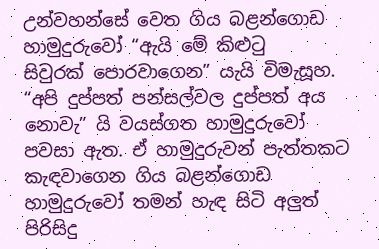උන්වහන්සේ වෙත ගිය බළන්ගොඩ හාමුදුරුවෝ “ඇයි මේ කිළුටු සිවුරක් ‍පොරවාගෙන” යැයි විමැසූහ. “අපි දුප්පත් පන්සල්වල දුප්පත් අය නොවැ” යි වයස්ගත හාමුදුරුවෝ පවසා ඇත. ඒ හාමුදුරුවන් පැත්තකට කැඳවාගෙන ගිය බළන්ගොඩ හාමුදුරුවෝ තමන් හැඳ සිටි අලුත් පිරිසිදු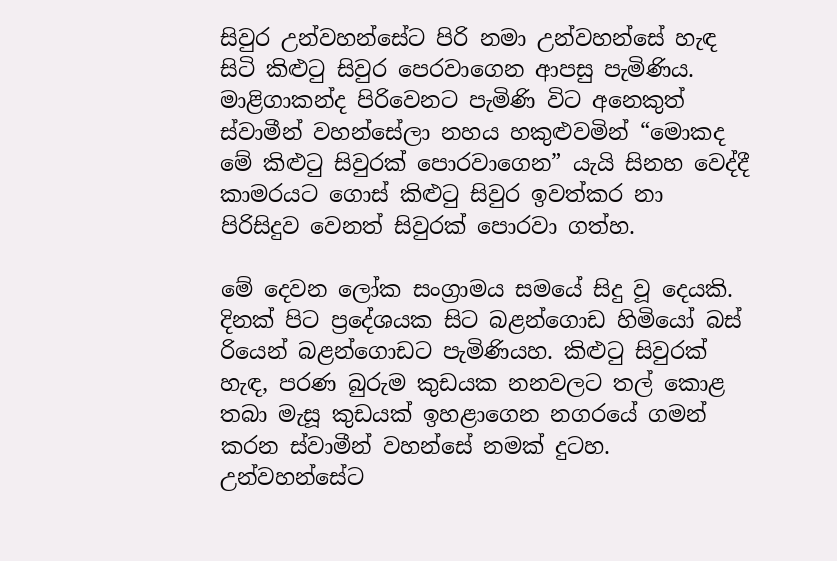සිවුර උන්වහන්සේට පිරි නමා උන්වහන්සේ හැඳ සිටි කිළුටු සිවුර පෙරවාගෙන ආපසු පැමිණිය. මාළිගාකන්ද පිරිවෙනට පැමිණි විට අනෙකුත් ස්වාමීන් වහන්සේලා නහය හකුළුවමින් “මොකද මේ කිළුටු සිවුරක් ‍පොරවාගෙන” යැයි සිනහ වෙද්දී කාමරයට ගොස් කිළුටු සිවුර ඉවත්කර නා පිරිසිදුව වෙනත් සිවුරක් ‍පොරවා ගත්හ.

මේ දෙවන ලෝක සංග්‍රාමය සමයේ සිදු වූ දෙයකි. දිනක් පිට ප්‍රදේශයක සිට බළන්ගොඩ හිමියෝ බස් රියෙන් බළන්ගොඩට පැමිණියහ. කිළුටු සිවුරක් හැඳ, පරණ බුරුම කුඩයක නනවලට තල් කොළ තබා මැසූ කුඩයක් ඉහළාගෙන නගරයේ ගමන් කරන ස්වාමීන් වහන්සේ නමක් දුටහ. උන්වහන්සේට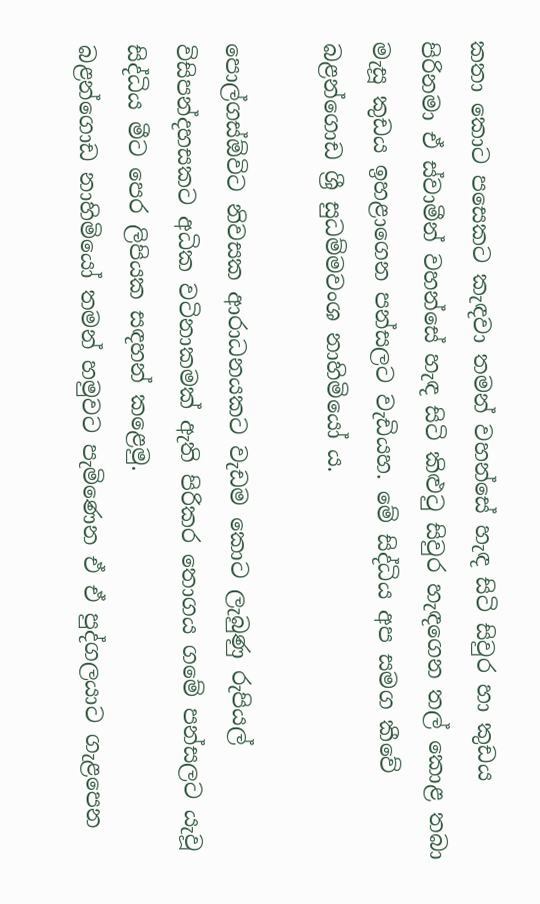කතා කොට පසෙකට කැඳවා තමන් වහන්සේ හැඳ සිටි සිවුර හා කුඩය පිරිනමා ඒ ස්වාමීන් වහන්සේ හැඳ සිටි කිළුටු සිවුර හැඳගෙන තල් කොළ තබා මැසූ කුඩය ඉහළාගෙන පන්සලට වැඩියහ. මේ සිද්ධිය අප සමග කීවේ බළන්ගොඩ ශ්‍රී සුධම්මවංශ නාහිමියෝ ය.

පොල්ගස්ඕවිට නිවසක ආරාධනයකට වැඩම කොට ලැබුණු රුපියල් විසිපන්දහසකට අධික වටිනාකමක් ඇති පිරිකර තොගය ගමේ පන්සලට යැවූ සිද්ධිය මීට පෙර ලිපියක සඳහන් කළෙමු.
බළන්ගොඩ නාහිමියෝ තමන් හමුවට පැමිණෙන ඒ ඒ පුද්ගලයාට ගැළපෙන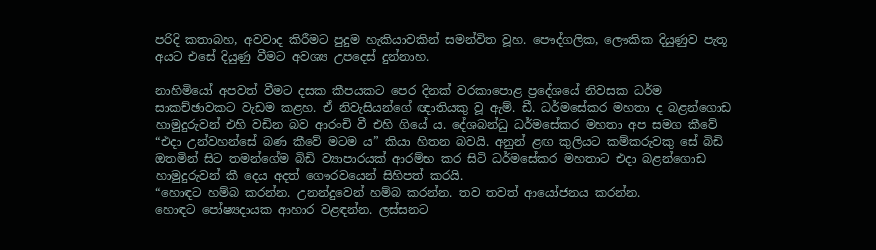පරිදි කතාබහ, අවවාද කිරීමට පුදුම හැකියාවකින් සමන්විත වූහ. පෞද්ගලික, ලෞකික දියුණුව පැතූ අයට එසේ දියුණු වීමට අවශ්‍ය උපදෙස් දුන්නාහ.

නාහිමියෝ අපවත් වීමට දසක කීපයකට පෙර දිනක් වරකා‍පොළ ප්‍රදේශයේ නිවසක ධර්ම සාකච්ඡාවකට වැඩම කළහ. ඒ නිවැසියන්ගේ ඥාතියකු වූ ඇම්. ඩී. ධර්මසේකර මහතා ද බළන්ගොඩ හාමුදුරුවන් එහි වඩින බව ආරංචි වී එහි ගියේ ය. දේශබන්ධු ධර්මසේකර මහතා අප සමග කීවේ “එදා උන්වහන්සේ බණ කීවේ මටම ය” කියා හිතන බවයි. අනුන් ළඟ කුලියට කම්කරුවකු සේ බිඩි ඔතමින් සිට තමන්ගේම බිඩි ව්‍යාපාරයක් ආරම්භ කර සිටි ධර්මසේකර මහතාට එදා බළන්ගොඩ හාමුදුරුවන් කී දෙය අදත් ගෞරවයෙන් සිහිපත් කරයි.
“හොඳට හම්බ කරන්න. උනන්දුවෙන් හම්බ කරන්න. තව තවත් ආයෝජනය කරන්න. හොඳට ‍පෝෂ්‍යදායක ආහාර වළඳන්න. ලස්සනට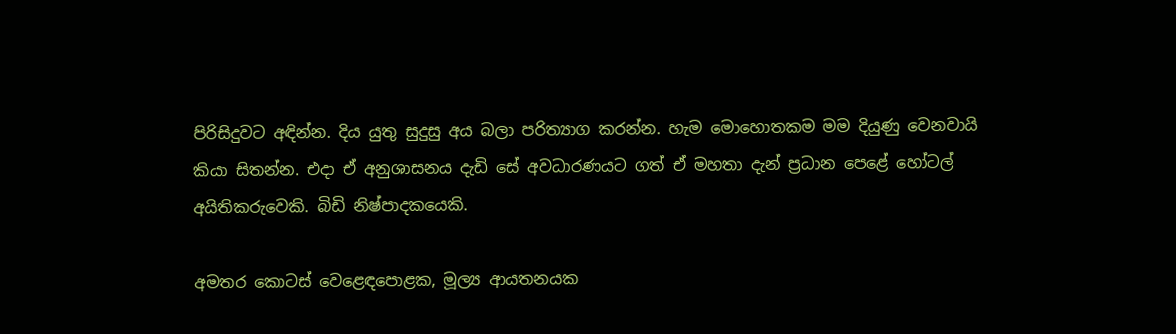පිරිසිදුවට අඳින්න. දිය යුතු සුදුසු අය බලා පරිත්‍යාග කරන්න. හැම මොහොතකම මම දියුණු වෙනවායි කියා සිතන්න. එදා ඒ අනුශාසනය දැඩි සේ අවධාරණයට ගත් ඒ මහතා දැන් ප්‍රධාන පෙළේ හෝටල් අයිතිකරුවෙකි. බිඩි නිෂ්පාදකයෙකි.

අමතර කොටස් වෙළෙඳ‍පොළක, මූල්‍ය ආයතනයක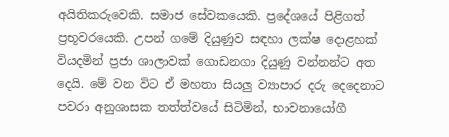අයිතිකරුවෙකි. සමාජ සේවකයෙකි. ප්‍රදේශයේ පිළිගත් ප්‍රභූවරයෙකි. උපන් ගමේ දියුණුව සඳහා ලක්ෂ දොළහක් වියදමින් ප්‍රජා ශාලාවක් ගොඩනගා දියුණු වන්නන්ට අත දෙයි. මේ වන විට ඒ මහතා සියලු ව්‍යාපාර දරු දෙදෙනාට පවරා අනුශාසක තත්ත්වයේ සිටිමින්, භාවනායෝගී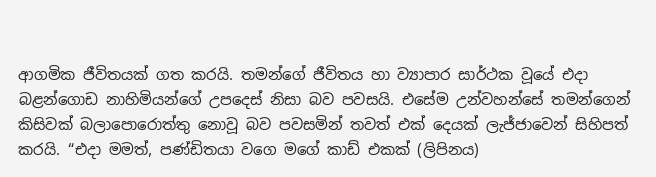ආගමික ජීවිතයක් ගත කරයි. තමන්ගේ ජීවිතය හා ව්‍යාපාර සාර්ථක වූයේ එදා බළන්ගොඩ නාහිමියන්ගේ උපදෙස් නිසා බව පවසයි. එසේම උන්වහන්සේ තමන්ගෙන් කිසිවක් බලා‍පොරොත්තු නොවූ බව පවසමින් තවත් එක් දෙයක් ලැජ්ජාවෙන් සිහිපත් කරයි. “එදා මමත්, පණ්ඩිතයා වගෙ මගේ කාඩ් එකක් (ලිපිනය)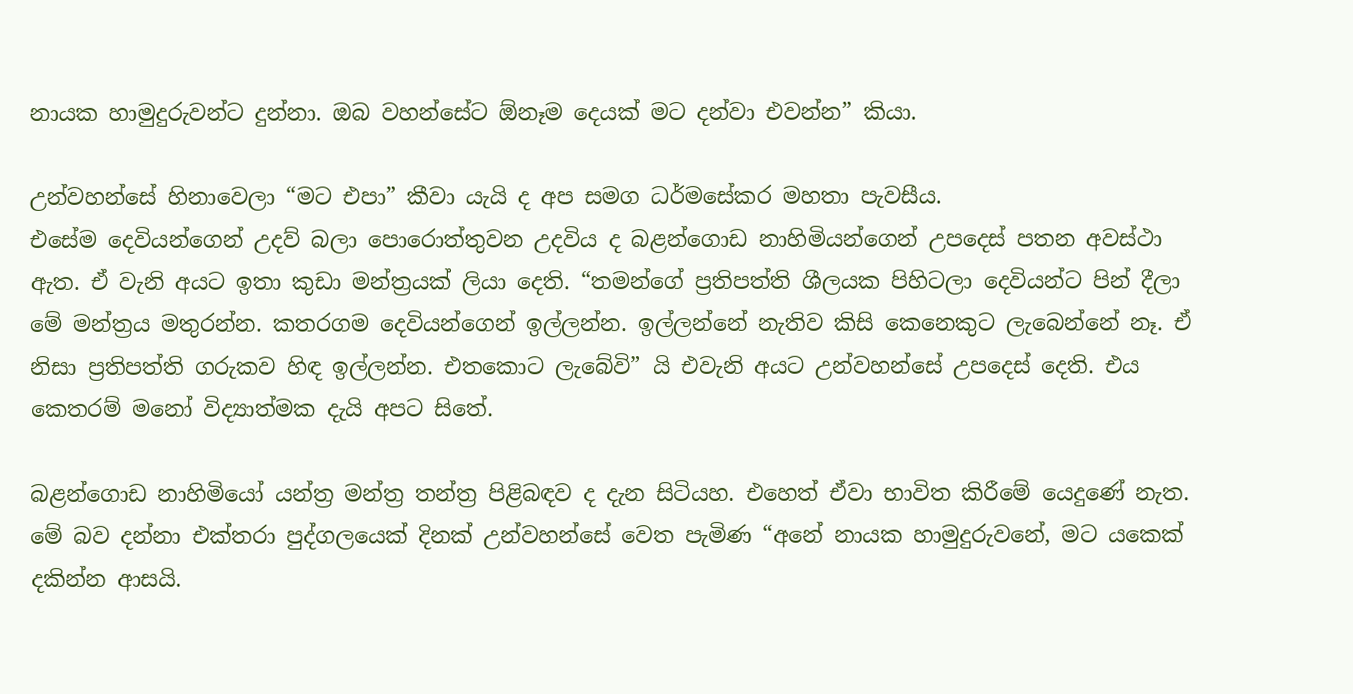නායක හාමුදුරුවන්ට දුන්නා. ඔබ වහන්සේට ඕනෑම දෙයක් මට දන්වා එවන්න” කියා.

උන්වහන්සේ හිනාවෙලා “මට එපා” කීවා යැයි ද අප සමග ධර්මසේකර මහතා පැවසීය.
එසේම දෙවියන්ගෙන් උදව් බලා ‍පොරොත්තුවන උදවිය ද බළන්ගොඩ නාහිමියන්ගෙන් උපදෙස් පතන අවස්ථා ඇත. ඒ වැනි අයට ඉතා කුඩා මන්ත්‍රයක් ලියා දෙති. “තමන්ගේ ප්‍රතිපත්ති ශීලයක පිහිටලා දෙවියන්ට පින් දීලා මේ මන්ත්‍රය මතුරන්න. කතරගම දෙවියන්ගෙන් ඉල්ලන්න. ඉල්ලන්නේ නැතිව කිසි කෙනෙකුට ලැබෙන්නේ නෑ. ඒ නිසා ප්‍රතිපත්ති ගරුකව හිඳ ඉල්ලන්න. එතකොට ලැබේවි” යි එවැනි අයට උන්වහන්සේ උපදෙස් දෙති. එය කෙතරම් මනෝ විද්‍යාත්මක දැයි අපට සිතේ.

බළන්ගොඩ නාහිමියෝ යන්ත්‍ර මන්ත්‍ර තන්ත්‍ර පිළිබඳව ද දැන සිටියහ. එහෙත් ඒවා භාවිත කිරීමේ යෙදුණේ නැත.
මේ බව දන්නා එක්තරා පුද්ගලයෙක් දිනක් උන්වහන්සේ වෙත පැමිණ “අනේ නායක හාමුදුරුවනේ, මට යකෙක් දකින්න ආසයි.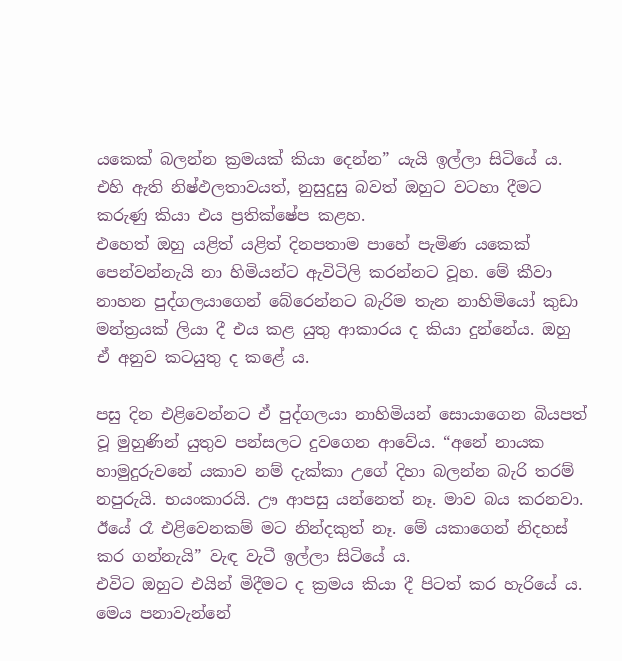යකෙක් බලන්න ක්‍රමයක් කියා දෙන්න” යැයි ඉල්ලා සිටියේ ය. එහි ඇති නිෂ්ඵලතාවයත්, නුසුදුසු බවත් ඔහුට වටහා දීමට කරුණු කියා එය ප්‍රතික්ෂේප කළහ.
එහෙත් ඔහු යළිත් යළිත් දිනපතාම පාහේ පැමිණ යකෙක් පෙන්වන්නැයි නා හිමියන්ට ඇවිටිලි කරන්නට වූහ. මේ කීවා නාහන පුද්ගලයාගෙන් බේරෙන්නට බැරිම තැන නාහිමියෝ කුඩා මන්ත්‍රයක් ලියා දී එය කළ යුතු ආකාරය ද කියා දුන්නේය. ඔහු ඒ අනුව කටයුතු ද කළේ ය.

පසු දින එළිවෙන්නට ඒ පුද්ගලයා නාහිමියන් සොයාගෙන බියපත් වූ මුහුණින් යුතුව පන්සලට දුවගෙන ආවේය. “අනේ නායක හාමුදුරුවනේ යකාව නම් දැක්කා උගේ දිහා බලන්න බැරි තරම් නපුරුයි. භයංකාරයි. ඌ ආපසු යන්නෙත් නෑ. මාව බය කරනවා. ඊයේ රෑ එළිවෙනකම් මට නින්දකුත් නෑ. මේ යකාගෙන් නිදහස් කර ගන්නැයි” වැඳ වැටී ඉල්ලා සිටියේ ය.
එවිට ඔහුට එයින් මිදීමට ද ක්‍රමය කියා දී පිටත් කර හැරියේ ය. මෙය පනාවැන්නේ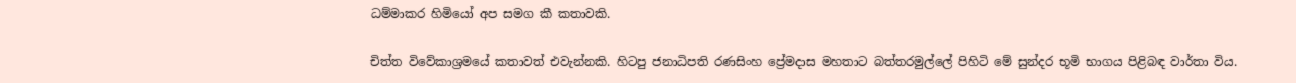ධම්මාකර හිමියෝ අප සමග කී කතාවකි.

චිත්ත විවේකාශ්‍රමයේ කතාවත් එවැන්නකි. හිටපු ජනාධිපති රණසිංහ ප්‍රේමදාස මහතාට බත්තරමුල්‍ලේ පිහිටි මේ සුන්දර භූමි භාගය පිළිබඳ වාර්තා විය.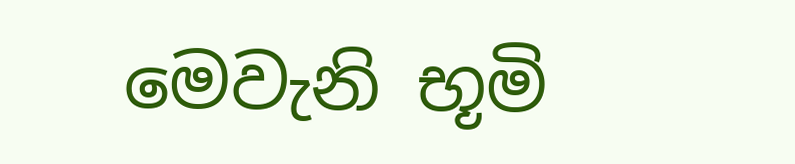මෙවැනි භූමි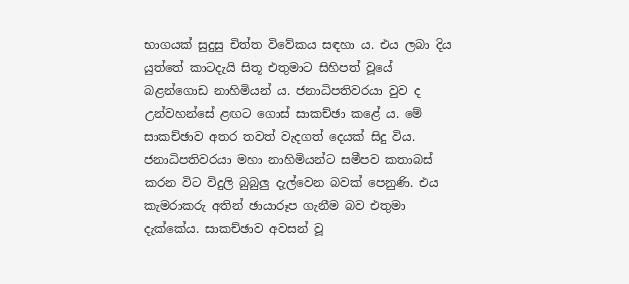භාගයක් සුදුසු චිත්ත විවේකය සඳහා ය. එය ලබා දිය යුත්තේ කාටදැයි සිතූ එතුමාට සිහිපත් වූයේ බළන්ගොඩ නාහිමියන් ය. ජනාධිපතිවරයා වුව ද උන්වහන්සේ ළඟට ගොස් සාකච්ඡා කළේ ය. මේ සාකච්ඡාව අතර තවත් වැදගත් දෙයක් සිදු විය. ජනාධිපතිවරයා මහා නාහිමියන්ට සමීපව කතාබස් කරන විට විදුලි බුබුලු දැල්වෙන බවක් පෙනුණි. එය කැමරාකරු අතින් ඡායාරූප ගැනීම බව එතුමා දැක්කේය. සාකච්ඡාව අවසන් වූ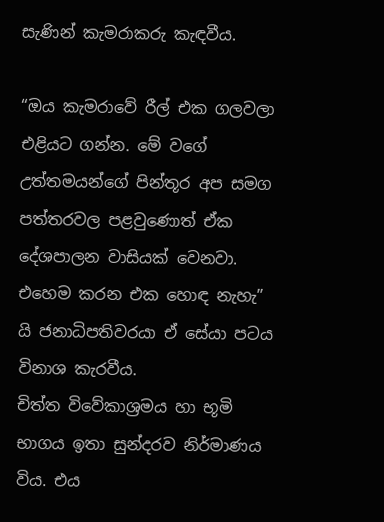සැණින් කැමරාකරු කැඳවීය.

“ඔය කැමරාවේ රීල් එක ගලවලා එළියට ගන්න. මේ වගේ උත්තමයන්ගේ පින්තූර අප සමග පත්තරවල පළවුණොත් ඒක දේශපාලන වාසියක් වෙනවා. එහෙම කරන එක හොඳ නැහැ” යි ජනාධිපතිවරයා ඒ සේයා පටය විනාශ කැරවීය.
චිත්ත විවේකාශ්‍රමය හා භූමි භාගය ඉතා සුන්දරව නිර්මාණය විය. එය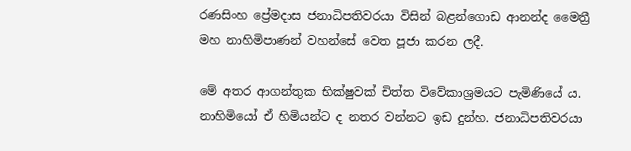රණසිංහ ප්‍රේමදාස ජනාධිපතිවරයා විසින් බළන්ගොඩ ආනන්ද මෛත්‍රී මහ නාහිමිපාණන් වහන්සේ වෙත පූජා කරන ලදී.

මේ අතර ආගන්තුක භික්ෂුවක් චිත්ත විවේකාශ්‍රමයට පැමිණියේ ය. නාහිමියෝ ඒ හිමියන්ට ද නතර වන්නට ඉඩ දුන්හ. ජනාධිපතිවරයා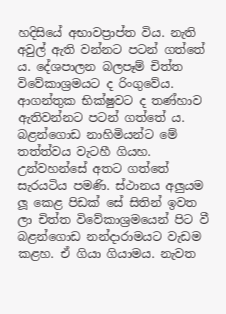හදිසියේ අභාවප්‍රාප්ත විය. නැති අවුල් ඇති වන්නට පටන් ගත්තේ ය. දේශපාලන බලපෑම් චිත්ත විවේකාශ්‍රමයට ද රිංගුවේය. ආගන්තුක භික්ෂුවට ද තණ්හාව ඇතිවන්නට පටන් ගත්තේ ය. බළන්ගොඩ නාහිමියන්ට මේ තත්ත්වය වැටහී ගියහ. උන්වහන්සේ අතට ගත්තේ සැරයටිය පමණි. ස්ථානය අලුයම ලූ කෙළ පිඩක් සේ සිතින් ඉවත ලා චිත්ත විවේකාශ්‍රමයෙන් පිට වී බළන්ගොඩ නන්දාරාමයට වැඩම කළහ. ඒ ගියා ගියාමය. නැවත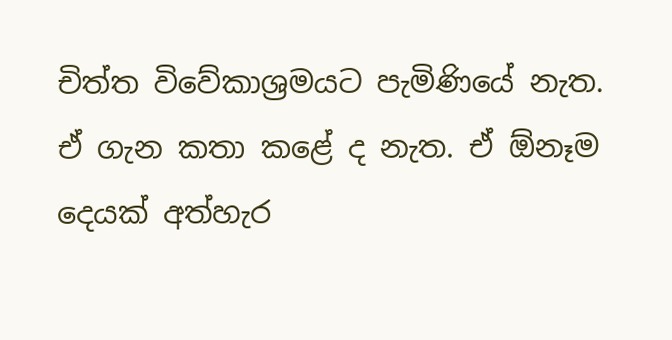චිත්ත විවේකාශ්‍රමයට පැමිණියේ නැත. ඒ ගැන කතා කළේ ද නැත. ඒ ඕනෑම දෙයක් අත්හැර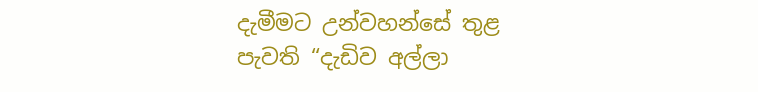දැමීමට උන්වහන්සේ තුළ පැවති “දැඩිව අල්ලා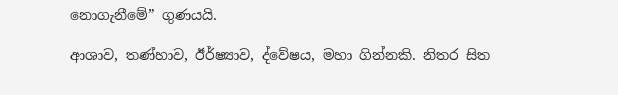නොගැනීමේ” ගුණයයි.

ආශාව, තණ්හාව, ඊර්ෂ්‍යාව, ද්වේෂය, මහා ගින්නකි. නිතර සිත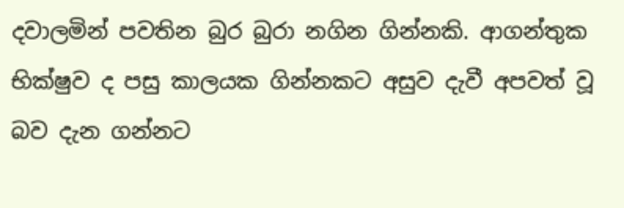දවාලමින් පවතින බුර බුරා නගින ගින්නකි. ආගන්තුක භික්ෂුව ද පසු කාලයක ගින්නකට අසුව දැවී අපවත් වූ බව දැන ගන්නට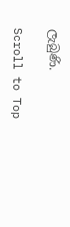ලැබුණි.

Scroll to Top